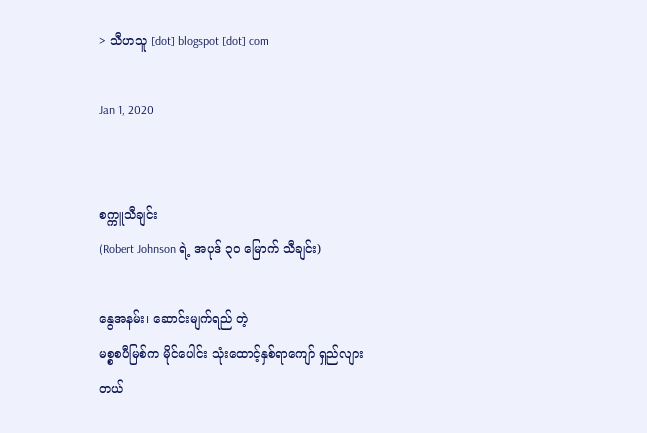> သီဟသူ [dot] blogspot [dot] com

Jan 1, 2020


စက္ကူသီချင်း
(Robert Johnson ရဲ့ အပုဒ် ၃၀ မြောက် သီချင်း)

နွေအနမ်း၊ ဆောင်းမျက်ရည် တဲ့
မစ္စစပီမြစ်က မိုင်ပေါင်း သုံးထောင့်နှစ်ရာကျော် ရှည်လျားတယ်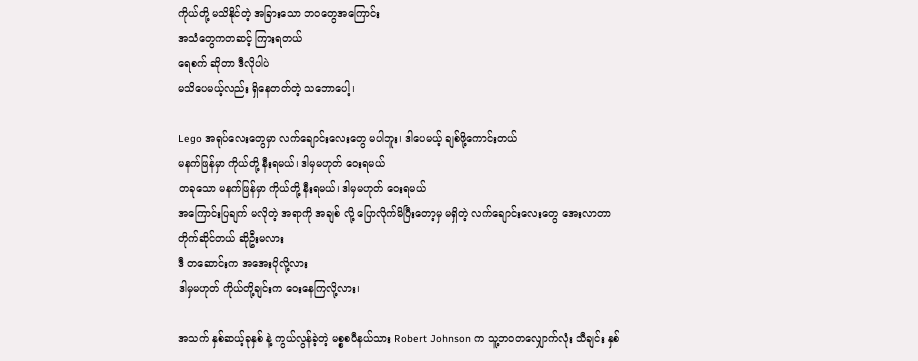ကိုယ်တို့ မသိနိုင်တဲ့ အခြားသော ဘဝတွေအကြောင်း
အသံတွေကတဆင့် ကြားရတယ်
ရေစက် ဆိုတာ ဒီလိုပါပဲ
မသိပေမယ့်လည်း ရှိနေတတ်တဲ့ သဘောပေါ့၊

Lego အရုပ်လေးတွေမှာ လက်ချောင်းလေးတွေ မပါဘူး၊ ဒါပေမယ့် ချစ်ဖို့ကောင်းတယ်
မနက်ဖြန်မှာ ကိုယ်တို့ နီးရမယ်၊ ဒါမှမဟုတ် ဝေးရမယ်
တခုသော မနက်ဖြန်မှာ ကိုယ်တို့ နီးရမယ်၊ ဒါမှမဟုတ် ဝေးရမယ်
အကြောင်းပြချက် မလိုတဲ့ အရာကို အချစ် လို့ ပြောလိုက်မိပြီးတော့မှ မရှိတဲ့ လက်ချောင်းလေးတွေ အေးလာတာ
တိုက်ဆိုင်တယ် ဆိုဦးမလား
ဒီ တဆောင်းက အအေးပိုလို့လား
ဒါမှမဟုတ် ကိုယ်တို့ချင်းက ဝေးနေကြလို့လား၊

အသက် နှစ်ဆယ့်ခုနှစ် နဲ့ ကွယ်လွန်ခဲ့တဲ့ မစ္စစပီနယ်သား Robert Johnson က သူ့ဘဝတလျှောက်လုံး သီချင်း နှစ်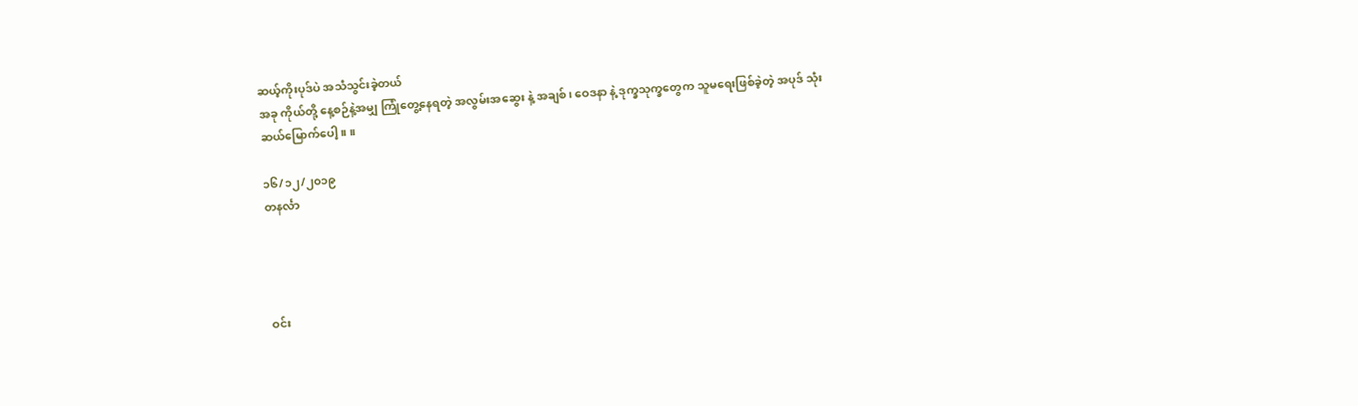ဆယ့်ကိုးပုဒ်ပဲ အသံသွင်းခဲ့တယ်
အခု ကိုယ်တို့ နေ့စဉ်နဲ့အမျှ ကြုံတွေ့နေရတဲ့ အလွမ်းအဆွေး နဲ့ အချစ်၊ ဝေဒနာ နဲ့ ဒုက္ခသုက္ခတွေက သူမရေးဖြစ်ခဲ့တဲ့ အပုဒ် သုံးဆယ်မြောက်ပေါ့။ ။

၁၆/၁၂/၂၀၁၉
တနင်္လာ




ဝင်း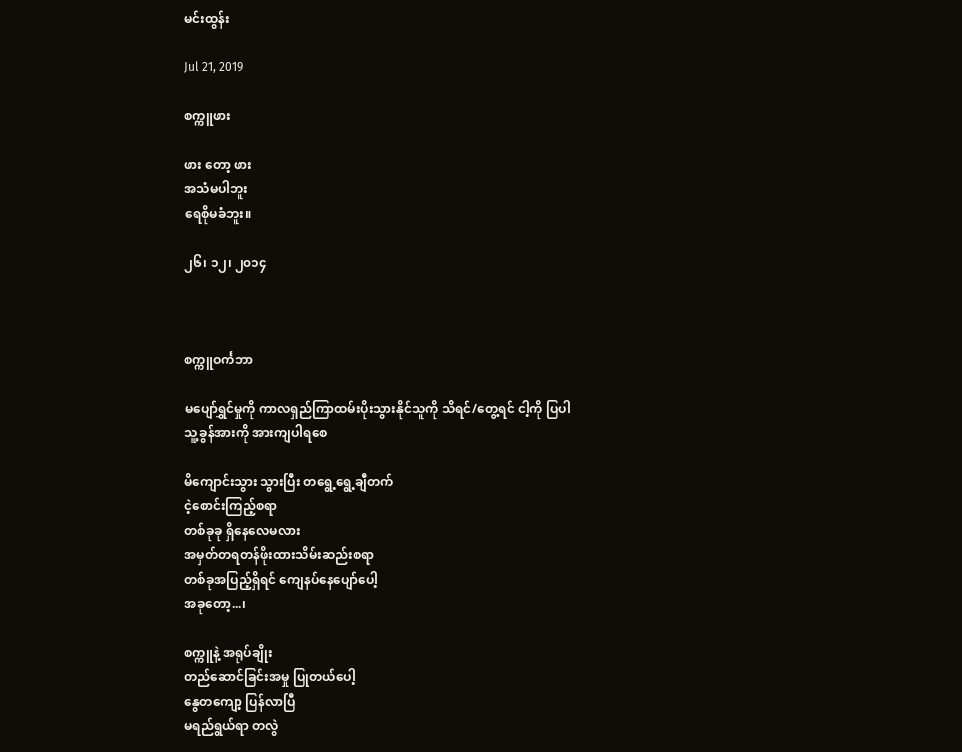မင်းထွန်း

Jul 21, 2019

စက္ကူဖား

ဖား တော့ ဖား
အသံမပါဘူး
ရေစိုမခံဘူး။

၂၆၊ ၁၂၊ ၂၀၁၄



စက္ကူဝင်္ကဘာ

မပျော်ရွှင်မှုကို ကာလရှည်ကြာထမ်းပိုးသွားနိုင်သူကို သိရင်/တွေ့ရင် ငါ့ကို ပြပါ
သူ့ခွန်အားကို အားကျပါရစေ

မိကျောင်းသွား သွားပြီး တရွေ့ရွေ့ချီတက်
ငဲ့စောင်းကြည့်စရာ
တစ်ခုခု ရှိနေလေမလား
အမှတ်တရတန်ဖိုးထားသိမ်းဆည်းစရာ
တစ်ခုအပြည့်ရှိရင် ကျေနပ်နေပျော်ပေါ့
အခုတော့...၊

စက္ကူနဲ့ အရုပ်ချိုး
တည်ဆောင်ခြင်းအမှု ပြုတယ်ပေါ့
နွေတကျော့ ပြန်လာပြီ
မရည်ရွယ်ရာ တလွဲ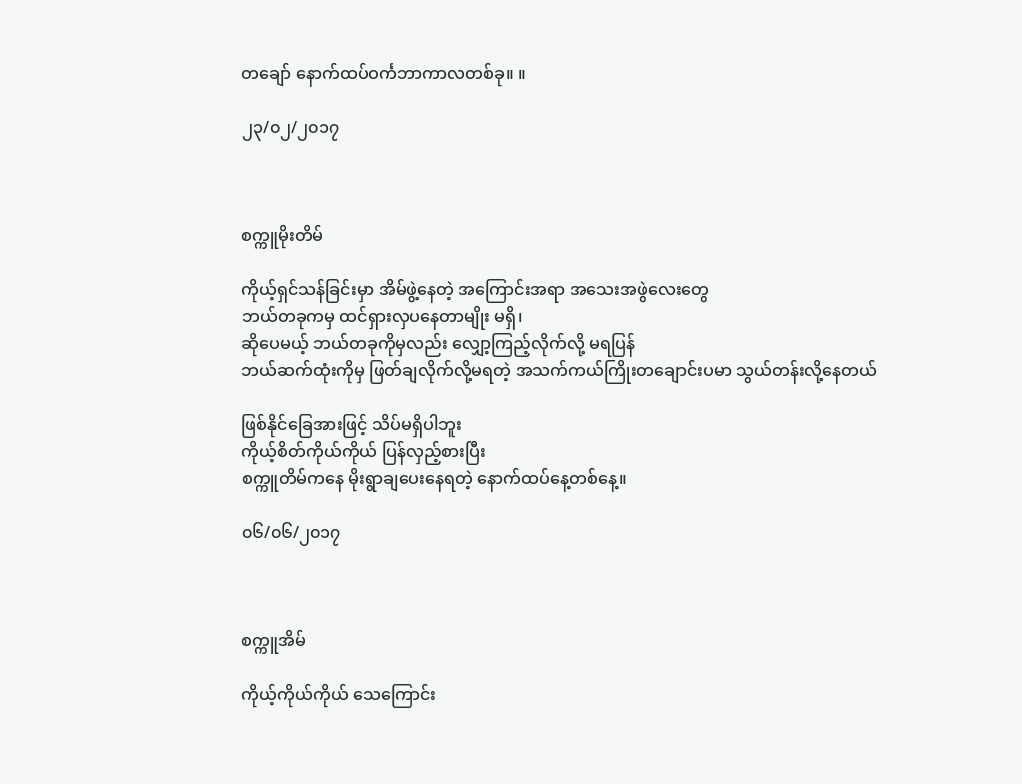တချော် နောက်ထပ်ဝင်္ကဘာကာလတစ်ခု။ ။

၂၃/၀၂/၂၀၁၇



စက္ကူမိုးတိမ်

ကိုယ့်ရှင်သန်ခြင်းမှာ အိမ်ဖွဲ့နေတဲ့ အကြောင်းအရာ အသေးအဖွဲလေးတွေ
ဘယ်တခုကမှ ထင်ရှားလှပနေတာမျိုး မရှိ၊
ဆိုပေမယ့် ဘယ်တခုကိုမှလည်း လျှော့ကြည့်လိုက်လို့ မရပြန်
ဘယ်ဆက်ထုံးကိုမှ ဖြတ်ချလိုက်လို့မရတဲ့ အသက်ကယ်ကြိုးတချောင်းပမာ သွယ်တန်းလို့နေတယ်

ဖြစ်နိုင်ခြေအားဖြင့် သိပ်မရှိပါဘူး
ကိုယ့်စိတ်ကိုယ်ကိုယ် ပြန်လှည့်စားပြီး
စက္ကူတိမ်ကနေ မိုးရွာချပေးနေရတဲ့ နောက်ထပ်နေ့တစ်နေ့။

၀၆/၀၆/၂၀၁၇



စက္ကူအိမ်

ကိုယ့်ကိုယ်ကိုယ် သေကြောင်း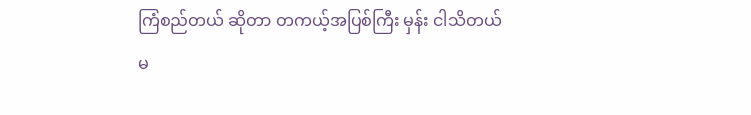ကြံစည်တယ် ဆိုတာ တကယ့်အပြစ်ကြီး မှန်း ငါသိတယ်
မ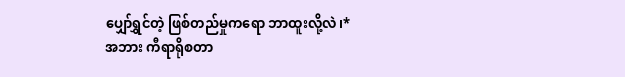ပျှော်ရွှင်တဲ့ ဖြစ်တည်မှုကရော ဘာထူးလို့လဲ၊*
အဘား ကီရာရိုစတာ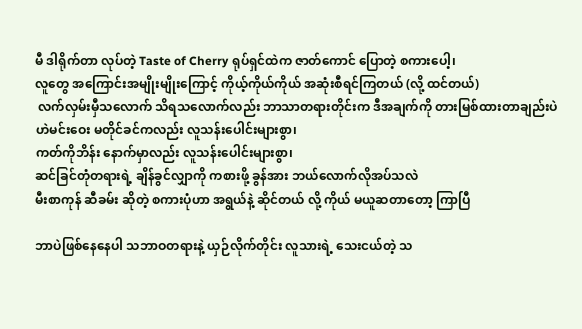မီ ဒါရိုက်တာ လုပ်တဲ့ Taste of Cherry ရုပ်ရှင်ထဲက ဇာတ်ကောင် ပြောတဲ့ စကားပေါ့၊
လူတွေ အကြောင်းအမျိုးမျိုးကြောင့် ကိုယ့်ကိုယ်ကိုယ် အဆုံးစီရင်ကြတယ် (လို့ ထင်တယ်)
 လက်လှမ်းမှီသလောက် သိရသလောက်လည်း ဘာသာတရားတိုင်းက ဒီအချက်ကို တားမြစ်ထားတာချည်းပဲ
ဟဲမင်းဝေး မတိုင်ခင်ကလည်း လူသန်းပေါင်းများစွာ၊
ကတ်ကိုဘိန်း နောက်မှာလည်း လူသန်းပေါင်းများစွာ၊
ဆင်ခြင်တုံတရားရဲ့ ချိန်ခွင်လျှာကို ကစားဖို့ ခွန်အား ဘယ်လောက်လိုအပ်သလဲ
မီးစာကုန် ဆီခမ်း ဆိုတဲ့ စကားပုံဟာ အရွယ်နဲ့ ဆိုင်တယ် လို့ ကိုယ် မယူဆတာတော့ ကြာပြီ

ဘာပဲဖြစ်နေနေပါ သဘာဝတရားနဲ့ ယှဉ်လိုက်တိုင်း လူသားရဲ့ သေးငယ်တဲ့ သ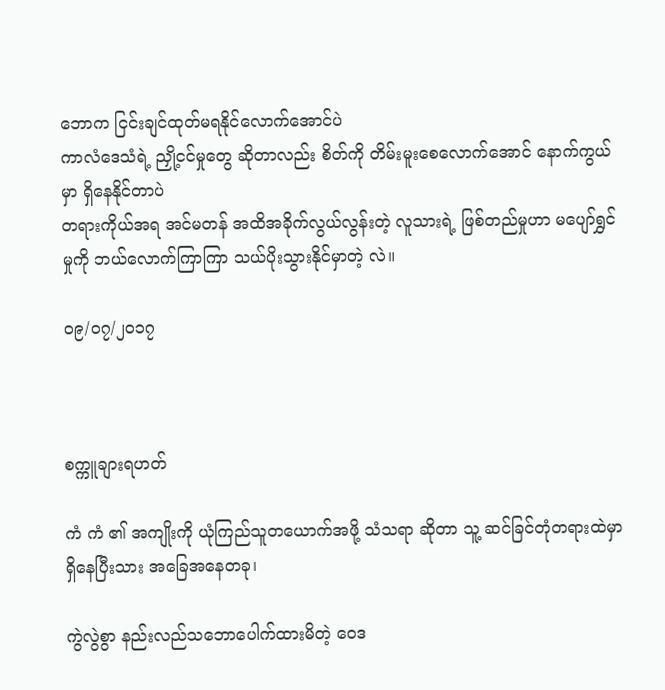ဘောက ငြင်းချင်ထုတ်မရနိုင်လောက်အောင်ပဲ
ကာလံဒေသံရဲ့ ညှို့ငင်မှုတွေ ဆိုတာလည်း စိတ်ကို တိမ်းမူးစေလောက်အောင် နောက်ကွယ်မှာ ရှိနေနိုင်တာပဲ
တရားကိုယ်အရ အင်မတန် အထိအခိုက်လွယ်လွန်းတဲ့ လူသားရဲ့ ဖြစ်တည်မှုဟာ မပျော်ရွှင်မှုကို ဘယ်လောက်ကြာကြာ သယ်ပိုးသွားနိုင်မှာတဲ့ လဲ။

၀၉/၀၇/၂၀၁၇



စက္ကူချားရဟတ်

ကံ ကံ ၏ အကျိုးကို ယုံကြည်သူတယောက်အဖို့ သံသရာ ဆိုတာ သူ့ ဆင်ခြင်တုံတရားထဲမှာ ရှိနေပြီးသား အခြေအနေတခု၊

ကွဲလွဲစွာ နည်းလည်သဘောပေါက်ထားမိတဲ့ ဝေဒ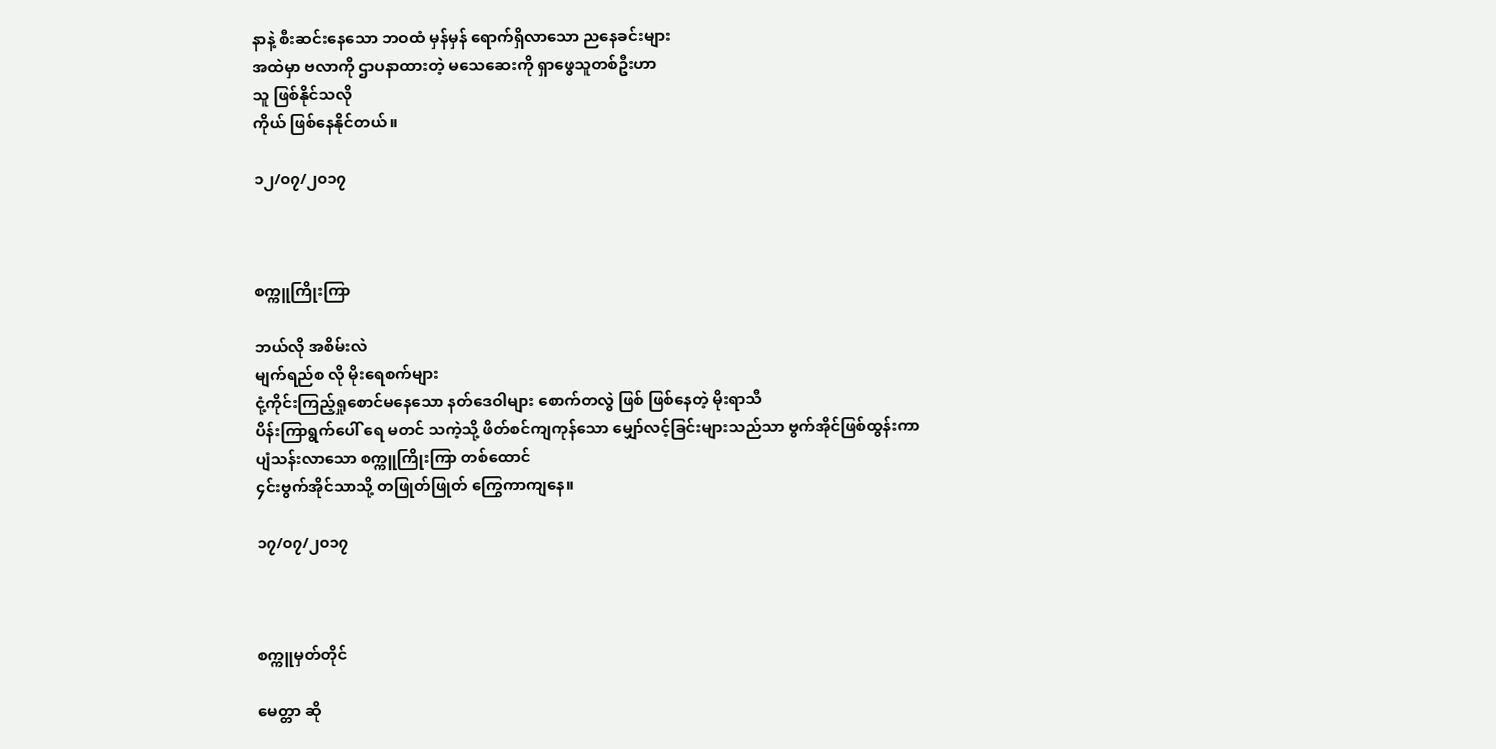နာနဲ့ စီးဆင်းနေသော ဘဝထံ မှန်မှန် ရောက်ရှိလာသော ညနေခင်းများ
အထဲမှာ ဗလာကို ဌာပနာထားတဲ့ မသေဆေးကို ရှာဖွေသူတစ်ဦးဟာ
သူ ဖြစ်နိုင်သလို
ကိုယ် ဖြစ်နေနိုင်တယ်။

၁၂/၀၇/၂၀၁၇



စက္ကူကြိုးကြာ

ဘယ်လို အစိမ်းလဲ
မျက်ရည်စ လို မိုးရေစက်များ
ငုံ့ကိုင်းကြည့်ရှုစောင်မနေသော နတ်ဒေဝါများ စောက်တလွဲ ဖြစ် ဖြစ်နေတဲ့ မိုးရာသီ
ပိန်းကြာရွက်ပေါ် ရေ မတင် သကဲ့သို့ ဖိတ်စင်ကျကုန်သော မျှော်လင့်ခြင်းများသည်သာ ဗွက်အိုင်ဖြစ်ထွန်းကာ
ပျံသန်းလာသော စက္ကူကြိုးကြာ တစ်ထောင်
၄င်းဗွက်အိုင်သာသို့ တဖြုတ်ဖြုတ် ကြွေကာကျနေ။

၁၇/၀၇/၂၀၁၇



စက္ကူမှတ်တိုင်

မေတ္တာ ဆို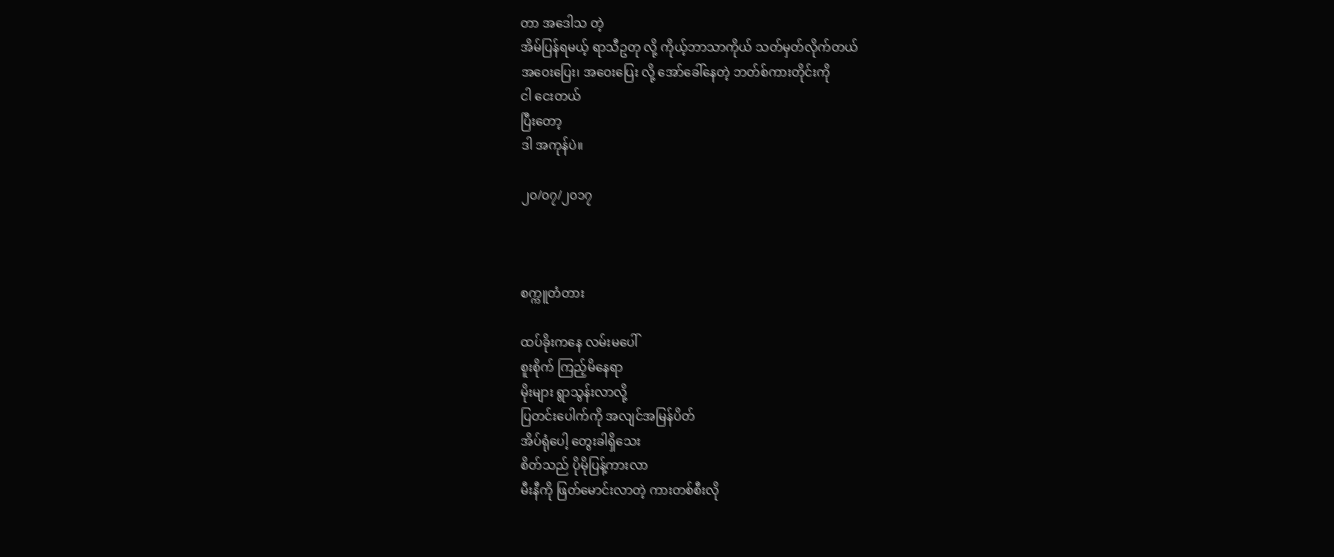တာ အဒေါသ တဲ့
အိမ်ပြန်ရမယ့် ရာသီဥတု လို့ ကိုယ့်ဘာသာကိုယ် သတ်မှတ်လိုက်တယ်
အဝေးပြေး၊ အဝေးပြေး လို့ အော်ခေါ်နေတဲ့ ဘတ်စ်ကားတိုင်းကို
ငါ ငေးတယ်
ပြီးတော့
ဒါ အကုန်ပဲ။

၂၀/၀၇/၂၀၁၇



စက္ကူတံတား

ထပ်ခိုးကနေ လမ်းမပေါ်
စူးစိုက် ကြည့်မိနေရာ
မိုးများ ရွာသွန်းလာလို့
ပြတင်းပေါက်ကို အလျင်အမြန်ပိတ်
အိပ်ရုံပေါ့ တွေးခါရှိသေး
စိတ်သည် ပိုမိုပြန့်ကားလာ
မီးနီကို ဖြတ်မောင်းလာတဲ့ ကားတစ်စီးလို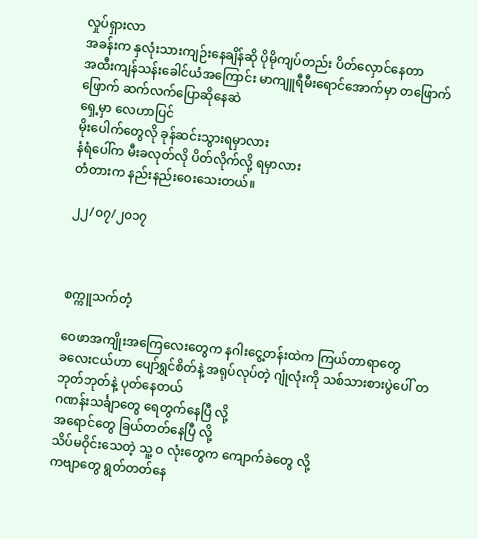လှုပ်ရှားလာ
အခန်းက နှလုံးသားကျဉ်းနေချိန်ဆို ပိုမိုကျပ်တည်း ပိတ်လှောင်နေတာ
အထီးကျန်သန်းခေါင်ယံအကြောင်း မာကျူရီမီးရောင်အောက်မှာ တဖြောက်ဖြောက် ဆက်လက်ပြောဆိုနေဆဲ
ရှေ့မှာ လေဟာပြင်
မိုးပေါက်တွေလို ခုန်ဆင်းသွားရမှာလား
နံရံပေါ်က မီးခလုတ်လို ပိတ်လိုက်လို့ ရမှာလား
တံတားက နည်းနည်းဝေးသေးတယ်။

၂၂/၀၇/၂၀၁၇



စက္ကူသက်တံ့

ဝေဖာအကျိုးအကြေလေးတွေက နဂါးငွေ့တန်းထဲက ကြယ်တာရာတွေ
ခလေးငယ်ဟာ ပျော်ရွှင်စိတ်နဲ့ အရုပ်လုပ်တဲ့ ဂျုံလုံးကို သစ်သားစားပွဲပေါ် တဘုတ်ဘုတ်နဲ့ ပုတ်နေတယ်
ဂဏန်းသင်္ချာတွေ ရေတွက်နေပြီ လို့
အရောင်တွေ ခြယ်တတ်နေပြီ လို့
သိပ်မဝိုင်းသေတဲ့ သူ့ ဝ လုံးတွေက ကျောက်ခဲတွေ လို့
ကဗျာတွေ ရွတ်တတ်နေ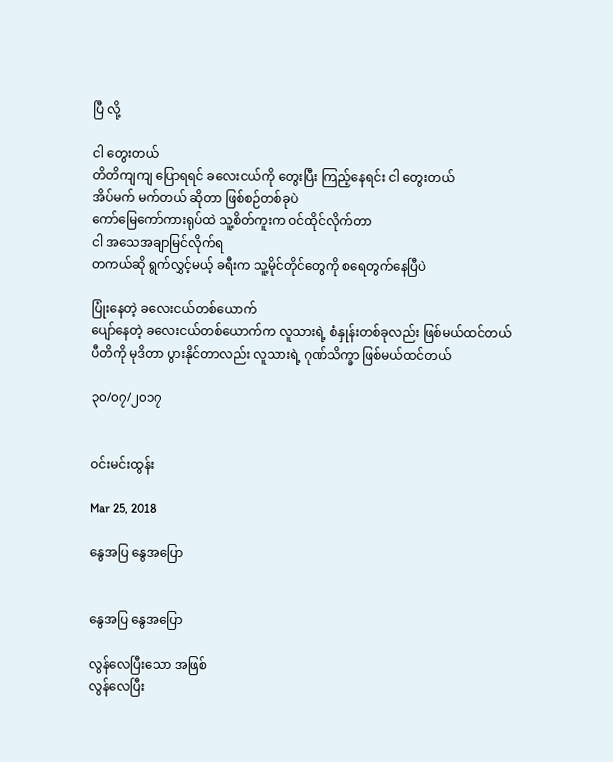ပြီ လို့

ငါ တွေးတယ်
တိတိကျကျ ပြောရရင် ခလေးငယ်ကို တွေးပြီး ကြည့်နေရင်း ငါ တွေးတယ်
အိပ်မက် မက်တယ် ဆိုတာ ဖြစ်စဉ်တစ်ခုပဲ
ကော်မြေကော်ကားရုပ်ထဲ သူ့စိတ်ကူးက ဝင်ထိုင်လိုက်တာ
ငါ အသေအချာမြင်လိုက်ရ
တကယ်ဆို ရွက်လွှင့်မယ့် ခရီးက သူ့မိုင်တိုင်တွေကို စရေတွက်နေပြီပဲ

ပြုံးနေတဲ့ ခလေးငယ်တစ်ယောက်
ပျော်နေတဲ့ ခလေးငယ်တစ်ယောက်က လူသားရဲ့ စံနှုန်းတစ်ခုလည်း ဖြစ်မယ်ထင်တယ်
ပီတိကို မုဒိတာ ပွားနိုင်တာလည်း လူသားရဲ့ ဂုဏ်သိက္ခာ ဖြစ်မယ်ထင်တယ်

၃၀/၀၇/၂၀၁၇


ဝင်းမင်းထွန်း

Mar 25, 2018

နွေအပြ နွေအပြော


နွေအပြ နွေအပြော

လွန်လေပြီးသော အဖြစ်
လွန်လေပြီး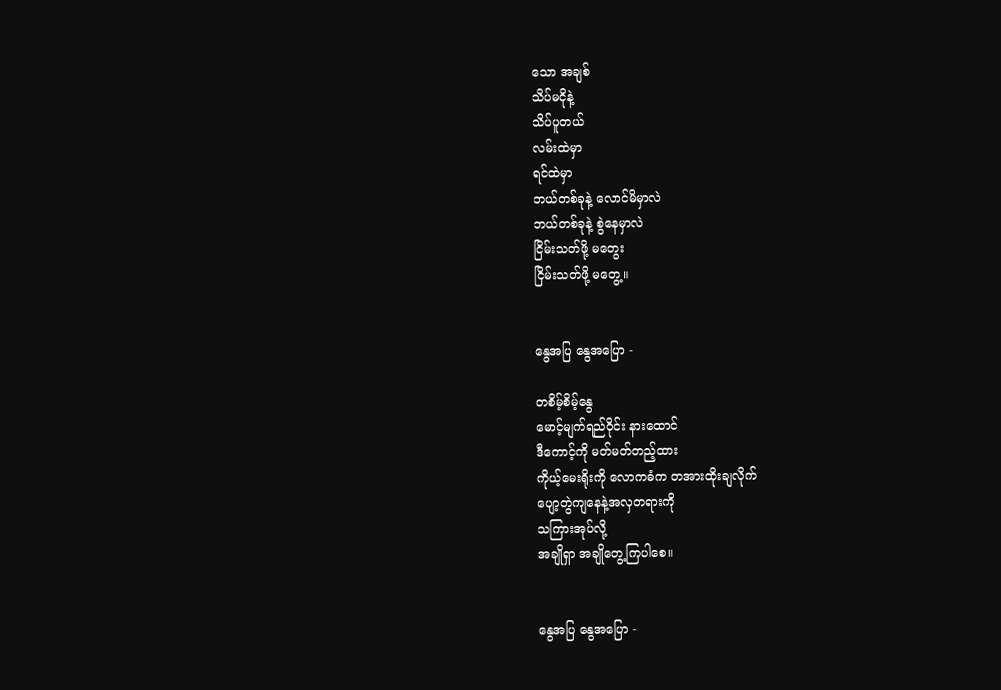သော အချစ်
သိပ်မငိုနဲ့
သိပ်ပူတယ်
လမ်းထဲမှာ
ရင်ထဲမှာ
ဘယ်တစ်ခုနဲ့ လောင်မိမှာလဲ
ဘယ်တစ်ခုနဲ့ စွဲနေမှာလဲ
ငြိမ်းသတ်ဖို့ မတွေး
ငြိမ်းသတ်ဖို့ မတွေ့။


နွေအပြ နွေအပြော -

တစိမ့်စိမ့်နွေ
မောင့်မျက်ရည်ဝိုင်း နားထောင်
ဒီကောင့်ကို မတ်မတ်တည့်ထား
ကိုယ့်မေးရိုးကို လောကဓံက တအားထိုးချလိုက်
ပျော့တွဲကျနေနဲ့အလှတရားကို
သကြားအုပ်လို့
အချိုရှာ အချိုတွေ့ကြပါစေ။


နွေအပြ နွေအပြော -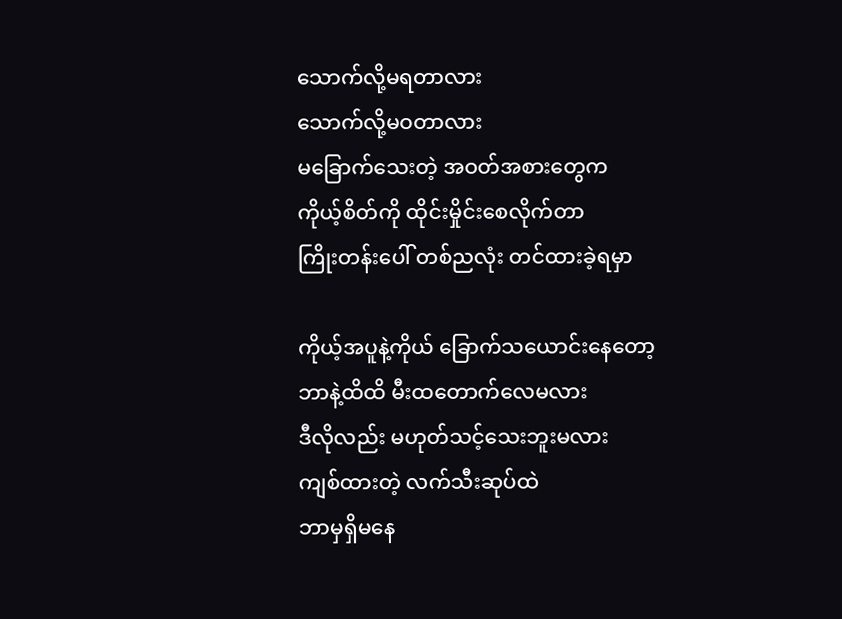သောက်လို့မရတာလား
သောက်လို့မဝတာလား
မခြောက်သေးတဲ့ အဝတ်အစားတွေက
ကိုယ့်စိတ်ကို ထိုင်းမှိုင်းစေလိုက်တာ
ကြိုးတန်းပေါ် တစ်ညလုံး တင်ထားခဲ့ရမှာ

ကိုယ့်အပူနဲ့ကိုယ် ခြောက်သယောင်းနေတော့
ဘာနဲ့ထိထိ မီးထတောက်လေမလား
ဒီလိုလည်း မဟုတ်သင့်သေးဘူးမလား
ကျစ်ထားတဲ့ လက်သီးဆုပ်ထဲ
ဘာမှရှိမနေ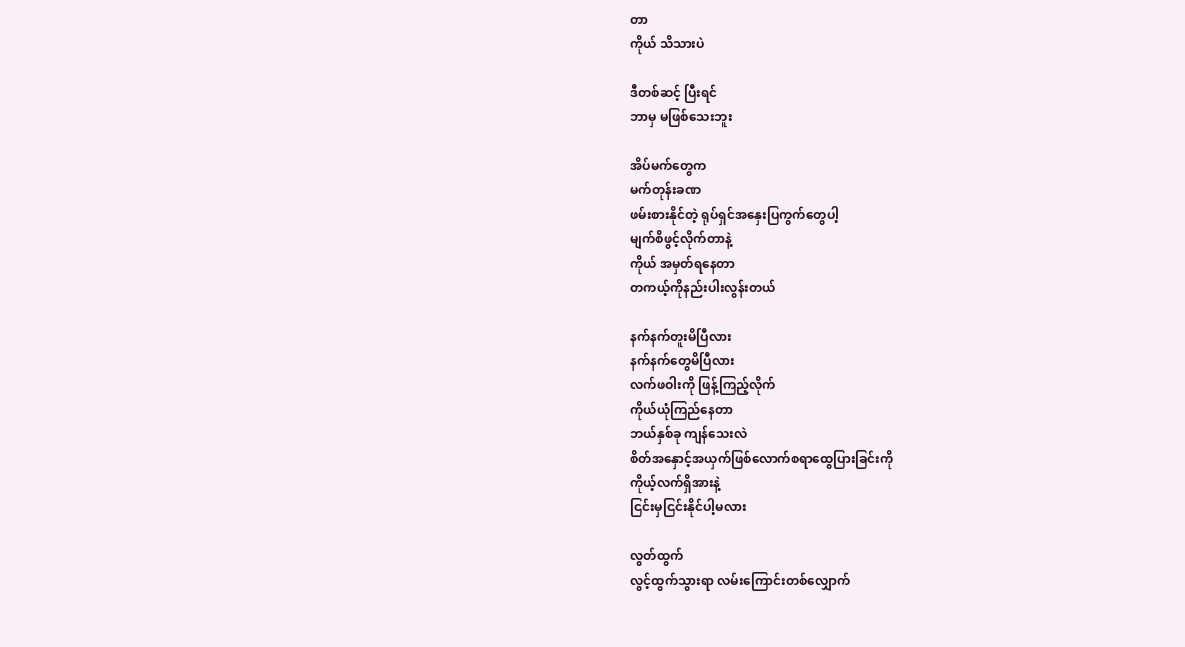တာ
ကိုယ် သိသားပဲ

ဒီတစ်ဆင့် ပြီးရင်
ဘာမှ မဖြစ်သေးဘူး

အိပ်မက်တွေက
မက်တုန်းခဏ
ဖမ်းစားနိုင်တဲ့ ရုပ်ရှင်အနှေးပြကွက်တွေပါ့
မျက်စိဖွင့်လိုက်တာနဲ့
ကိုယ် အမှတ်ရနေတာ
တကယ့်ကိုနည်းပါးလွန်းတယ်

နက်နက်တူးမိပြီလား
နက်နက်တွေမိပြီလား
လက်ဖဝါးကို ဖြန့်ကြည့်လိုက်
ကိုယ်ယုံကြည်နေတာ
ဘယ်နှစ်ခု ကျန်သေးလဲ
စိတ်အနှောင့်အယှက်ဖြစ်လောက်စရာထွေပြားခြင်းကို
ကိုယ့်လက်ရှိအားနဲ့
ငြင်းမှငြင်းနိုင်ပါ့မလား

လွတ်ထွက်
လွင့်ထွက်သွားရာ လမ်းကြောင်းတစ်လျှောက်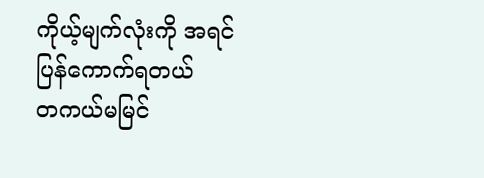ကိုယ့်မျက်လုံးကို အရင်ပြန်ကောက်ရတယ်
တကယ်မမြင်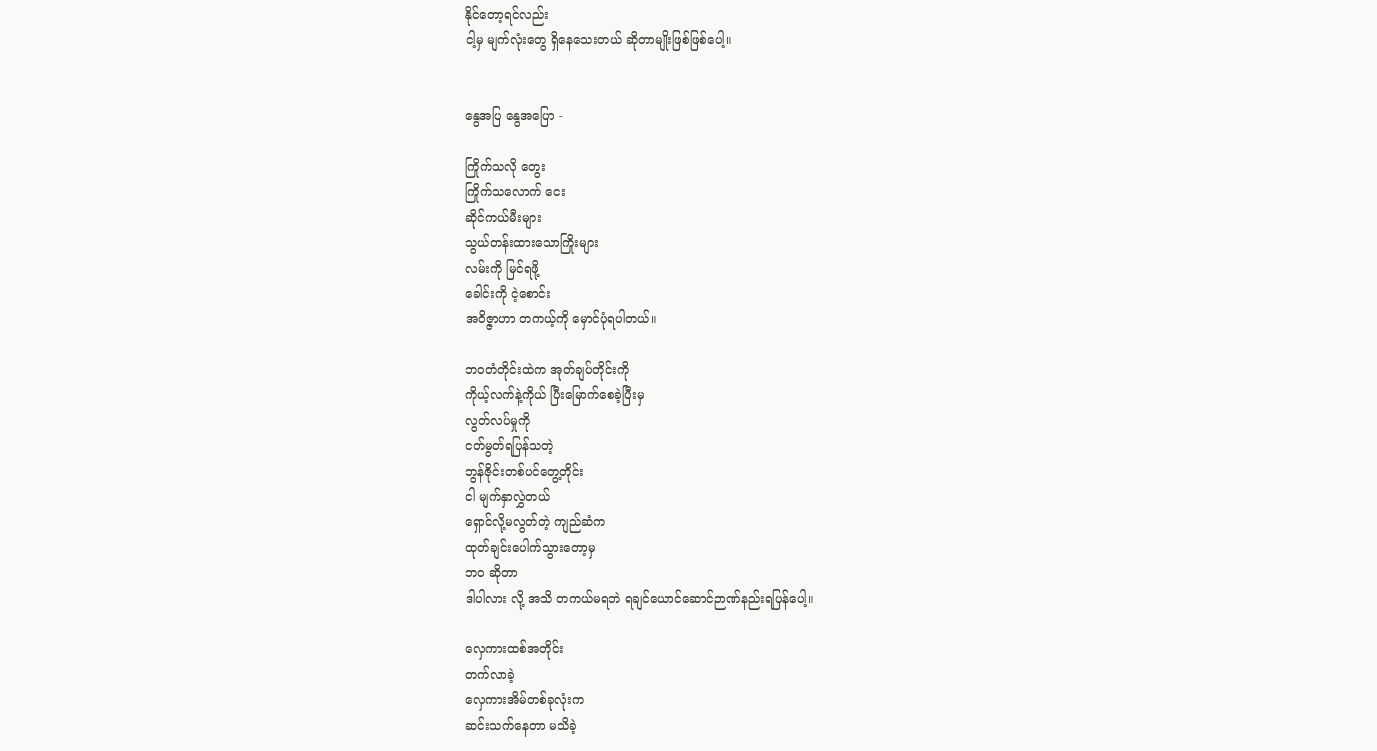နိုင်တော့ရင်လည်း
ငါ့မှ မျက်လုံးတွေ ရှိနေသေးတယ် ဆိုတာမျိုးဖြစ်ဖြစ်ပေါ့။


နွေအပြ နွေအပြော -

ကြိုက်သလို တွေး
ကြိုက်သလောက် ငေး
ဆိုင်ကယ်မီးများ
သွယ်တန်းထားသောကြိုးများ
လမ်းကို မြင်ရဖို့
ခေါင်းကို ငဲ့စောင်း
အဝိဇ္ဇာဟာ တကယ့်ကို မှောင်ပုံရပါတယ်။

ဘဝတံတိုင်းထဲက အုတ်ချပ်တိုင်းကို
ကိုယ့်လက်နဲ့ကိုယ် ပြီးမြောက်စေခဲ့ပြီးမှ
လွတ်လပ်မှုကို
ငတ်မွတ်ရပြန်သတဲ့
ဘွန်ဇိုင်းတစ်ပင်တွေ့တိုင်း
ငါ မျက်နှာလွှဲတယ်
ရှောင်လို့မလွတ်တဲ့ ကျည်ဆံက
ထုတ်ချင်းပေါက်သွားတော့မှ
ဘဝ ဆိုတာ
ဒါပါလား လို့ အသိ တကယ်မရဘဲ ရချင်ယောင်ဆောင်ဉာဏ်နည်းရပြန်ပေါ့။

လှေကားထစ်အတိုင်း
တက်လာခဲ့
လှေကားအိမ်တစ်ခုလုံးက
ဆင်းသက်နေတာ မသိခဲ့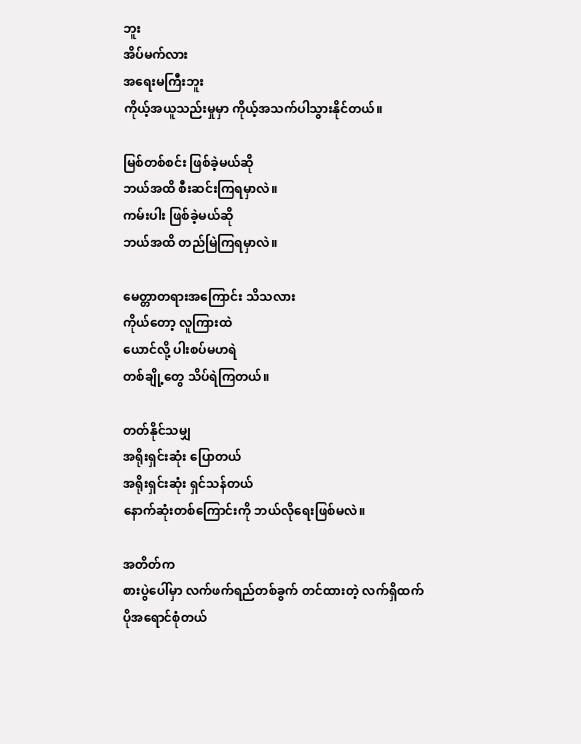ဘူး
အိပ်မက်လား
အရေးမကြီးဘူး
ကိုယ့်အယူသည်းမှုမှာ ကိုယ့်အသက်ပါသွားနိုင်တယ်။

မြစ်တစ်စင်း ဖြစ်ခဲ့မယ်ဆို
ဘယ်အထိ စီးဆင်းကြရမှာလဲ။
ကမ်းပါး ဖြစ်ခဲ့မယ်ဆို
ဘယ်အထိ တည်မြဲကြရမှာလဲ။

မေတ္တာတရားအကြောင်း သိသလား
ကိုယ်တော့ လူကြားထဲ
ယောင်လို့ ပါးစပ်မဟရဲ
တစ်ချို့တွေ သိပ်ရဲကြတယ်။

တတ်နိုင်သမျှ
အရိုးရှင်းဆုံး ပြောတယ်
အရိုးရှင်းဆုံး ရှင်သန်တယ်
နောက်ဆုံးတစ်ကြောင်းကို ဘယ်လိုရေးဖြစ်မလဲ။

အတိတ်က
စားပွဲပေါ်မှာ လက်ဖက်ရည်တစ်ခွက် တင်ထားတဲ့ လက်ရှိထက်
ပိုအရောင်စုံတယ်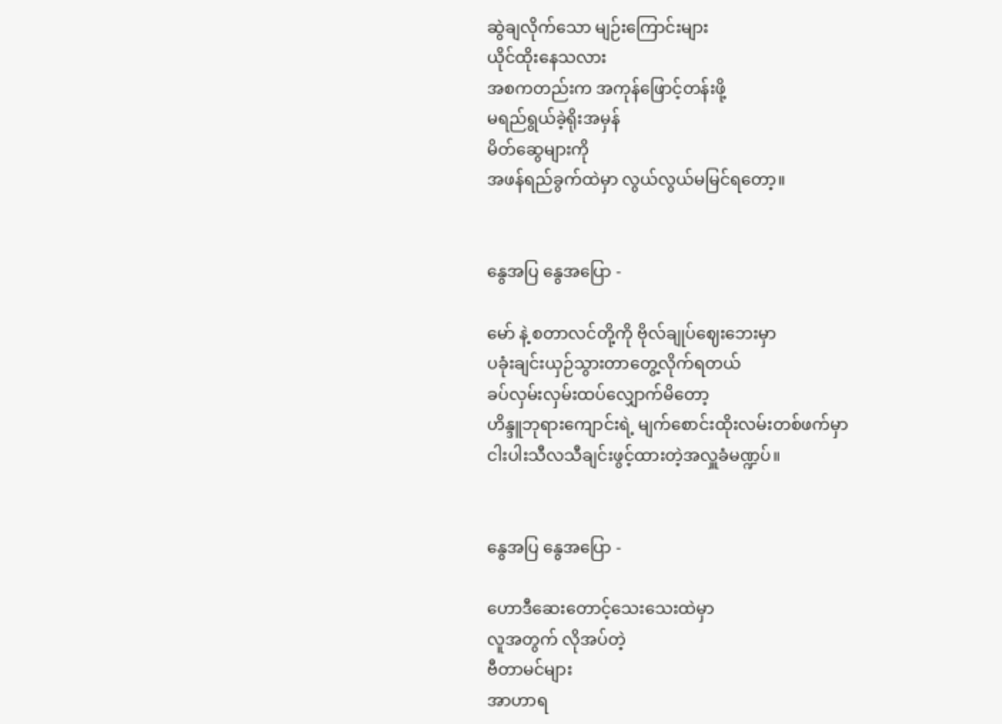ဆွဲချလိုက်သော မျဉ်းကြောင်းများ
ယိုင်ထိုးနေသလား
အစကတည်းက အကုန်ဖြောင့်တန်းဖို့
မရည်ရွယ်ခဲ့ရိုးအမှန်
မိတ်ဆွေများကို
အဖန်ရည်ခွက်ထဲမှာ လွယ်လွယ်မမြင်ရတော့။


နွေအပြ နွေအပြော -

မော် နဲ့ စတာလင်တို့ကို ဗိုလ်ချုပ်ဈေးဘေးမှာ
ပခုံးချင်းယှဉ်သွားတာတွေ့လိုက်ရတယ်
ခပ်လှမ်းလှမ်းထပ်လျှောက်မိတော့
ဟိန္ဒူဘုရားကျောင်းရဲ့ မျက်စောင်းထိုးလမ်းတစ်ဖက်မှာ
ငါးပါးသီလသီချင်းဖွင့်ထားတဲ့အလှူခံမဏ္ဍပ်။


နွေအပြ နွေအပြော -

ဟောဒီဆေးတောင့်သေးသေးထဲမှာ
လူအတွက် လိုအပ်တဲ့
ဗီတာမင်များ
အာဟာရ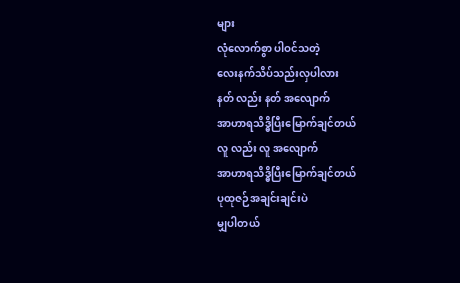များ
လုံလောက်စွာ ပါဝင်သတဲ့
လေးနက်သိပ်သည်းလှပါလား
နတ် လည်း နတ် အလျောက်
အာဟာရသိဒ္ဓိပြီးမြောက်ချင်တယ်
လူ လည်း လူ အလျောက်
အာဟာရသိဒ္ဓိပြီးမြောက်ချင်တယ်
ပုထုဇဉ်အချင်းချင်းပဲ
မျှပါတယ်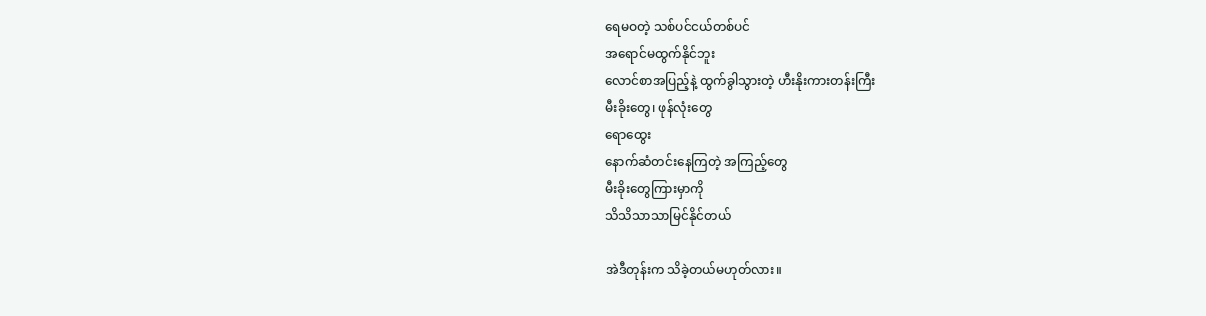ရေမဝတဲ့ သစ်ပင်ငယ်တစ်ပင်
အရောင်မထွက်နိုင်ဘူး
လောင်စာအပြည့်နဲ့ ထွက်ခွါသွားတဲ့ ဟီးနိုးကားတန်းကြီး
မီးခိုးတွေ၊ ဖုန်လုံးတွေ
ရောထွေး
နောက်ဆံတင်းနေကြတဲ့ အကြည့်တွေ
မီးခိုးတွေကြားမှာကို
သိသိသာသာမြင်နိုင်တယ်

အဲဒီတုန်းက သိခဲ့တယ်မဟုတ်လား။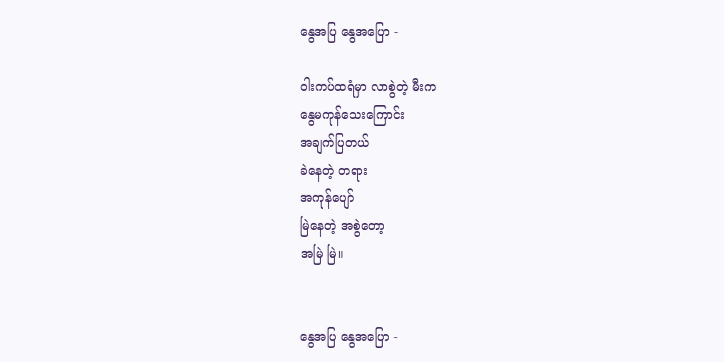နွေအပြ နွေအပြော -

ဝါးကပ်ထရံမှာ လာစွဲတဲ့ မီးက
နွေမကုန်သေးကြောင်း
အချက်ပြတယ်
ခဲနေတဲ့ တရား
အကုန်ပျော်
မြဲနေတဲ့ အစွဲတော့
အမြဲ မြဲ။


နွေအပြ နွေအပြော -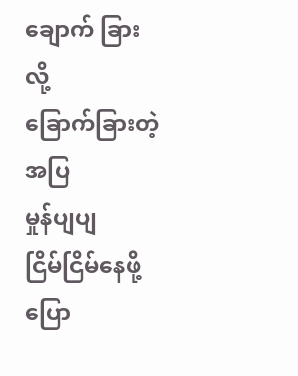ချောက် ခြားလို့
ခြောက်ခြားတဲ့
အပြ
မှုန်ပျပျ
ငြိမ်ငြိမ်နေဖို့ ပြော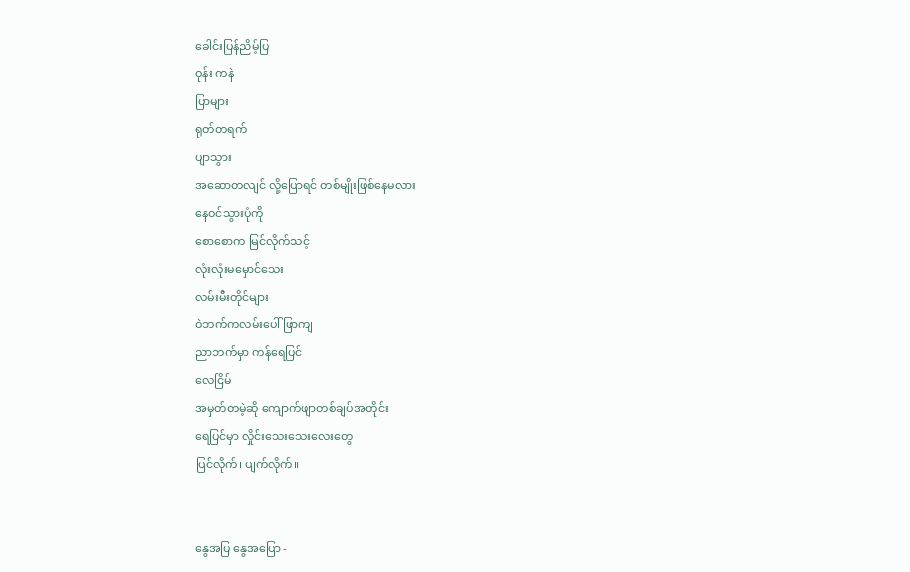ခေါင်းပြန်ညိမ့်ပြ
ဝုန်း ကနဲ
ပြာများ
ရုတ်တရက်
ပျာသွား
အဆောတလျင် လို့ပြောရင် တစ်မျိုးဖြစ်နေမလား
နေဝင်သွားပုံကို
စောစောက မြင်လိုက်သင့်
လုံးလုံးမမှောင်သေး
လမ်းမီးတိုင်များ
ဝဲဘက်ကလမ်းပေါ် ဖြာကျ
ညာဘက်မှာ ကန်ရေပြင်
လေငြိမ်
အမှတ်တမဲ့ဆို ကျောက်ဖျာတစ်ချပ်အတိုင်း
ရေပြင်မှာ လှိုင်းသေးသေးလေးတွေ
ပြင်လိုက်၊ ပျက်လိုက်။


နွေအပြ နွေအပြော -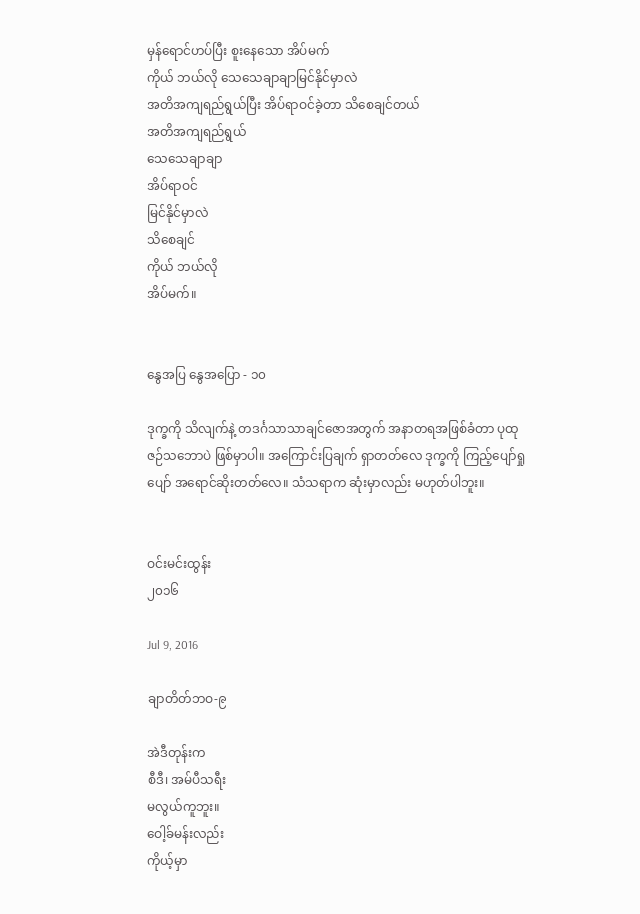မှန်ရောင်ဟပ်ပြီး စူးနေသော အိပ်မက်
ကိုယ် ဘယ်လို သေသေချာချာမြင်နိုင်မှာလဲ
အတိအကျရည်ရွယ်ပြီး အိပ်ရာဝင်ခဲ့တာ သိစေချင်တယ်
အတိအကျရည်ရွယ်
သေသေချာချာ
အိပ်ရာဝင်
မြင်နိုင်မှာလဲ
သိစေချင်
ကိုယ် ဘယ်လို
အိပ်မက်။


နွေအပြ နွေအပြော - ၁၀

ဒုက္ခကို သိလျက်နဲ့ တဒင်္ဂသာသာချင်ဇောအတွက် အနာတရအဖြစ်ခံတာ ပုထုဇဉ်သဘောပဲ ဖြစ်မှာပါ။ အကြောင်းပြချက် ရှာတတ်လေ ဒုက္ခကို ကြည့်ပျော်ရှုပျော် အရောင်ဆိုးတတ်လေ။ သံသရာက ဆုံးမှာလည်း မဟုတ်ပါဘူး။


ဝင်းမင်းထွန်း
၂၀၁၆

Jul 9, 2016

ချာတိတ်ဘဝ-၉

အဲဒီတုန်းက
စီဒီ၊ အမ်ပီသရီး
မလွယ်ကူဘူး။
ဝေါ့ခ်မန်းလည်း
ကိုယ့်မှာ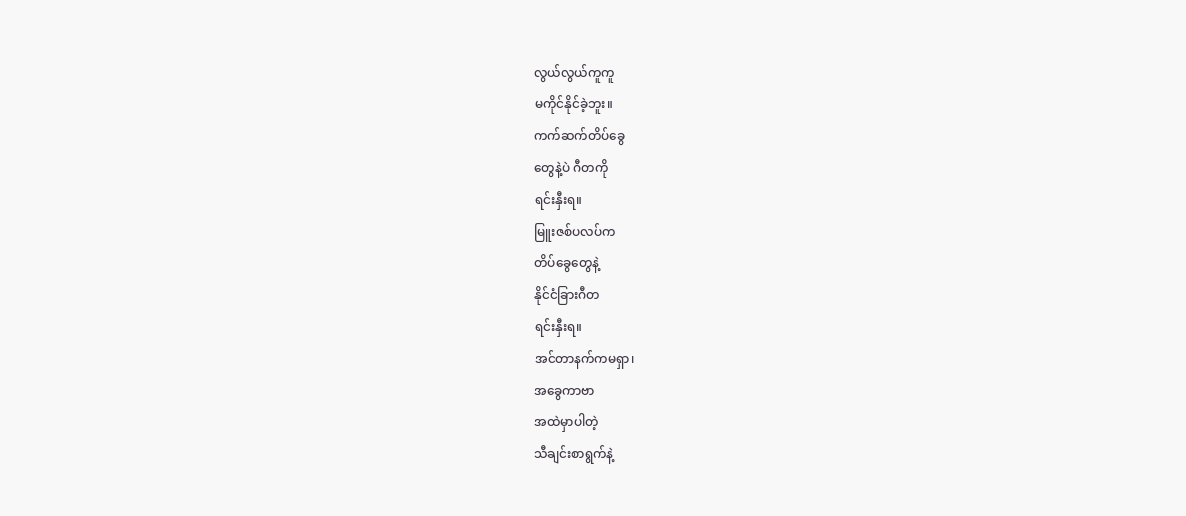လွယ်လွယ်ကူကူ
မကိုင်နိုင်ခဲ့ဘူး။
ကက်ဆက်တိပ်ခွေ
တွေနဲ့ပဲ ဂီတကို
ရင်းနှီးရ။
မြူးဇစ်ပလပ်က
တိပ်ခွေတွေနဲ့
နိုင်ငံခြားဂီတ
ရင်းနှီးရ။
အင်တာနက်ကမရှာ၊
အခွေကာဗာ
အထဲမှာပါတဲ့
သီချင်းစာရွက်နဲ့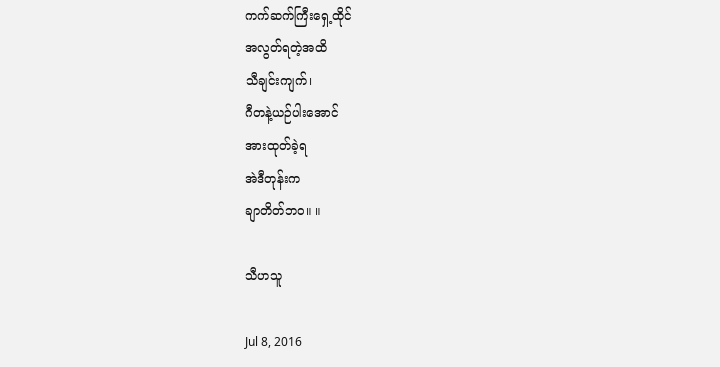ကက်ဆက်ကြီးရှေ့ထိုင်
အလွတ်ရတဲ့အထိ
သီချင်းကျက်၊
ဂီတနဲ့ယဉ်ပါးအောင်
အားထုတ်ခဲ့ရ
အဲဒီတုန်းက
ချာတိတ်ဘဝ။ ။

သီဟသူ

Jul 8, 2016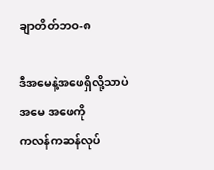ချာတိတ်ဘဝ-၈

ဒီအမေနဲ့အဖေရှိလို့သာပဲ
အမေ အဖေကို
ကလန်ကဆန်လုပ်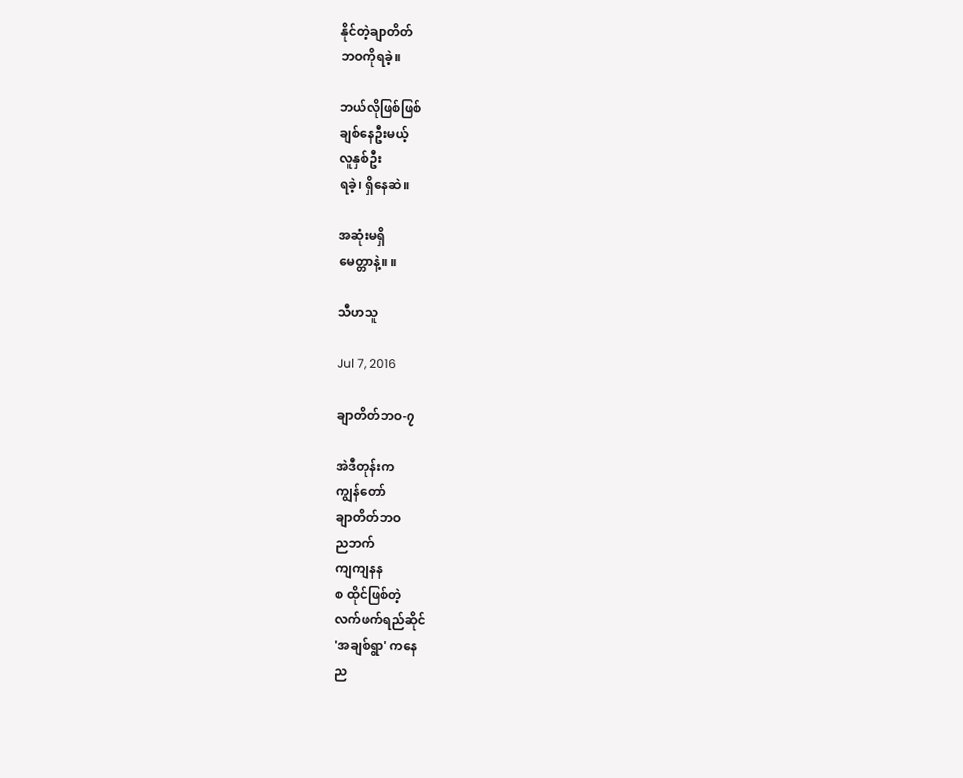နိုင်တဲ့ချာတိတ်
ဘဝကိုရခဲ့။

ဘယ်လိုဖြစ်ဖြစ်
ချစ်နေဦးမယ့်
လူနှစ်ဦး
ရခဲ့၊ ရှိနေဆဲ။

အဆုံးမရှိ
မေတ္တာနဲ့။ ။

သီဟသူ

Jul 7, 2016

ချာတိတ်ဘဝ-၇

အဲဒီတုန်းက
ကျွန်တော်
ချာတိတ်ဘဝ
ညဘက်
ကျကျနန
စ ထိုင်ဖြစ်တဲ့
လက်ဖက်ရည်ဆိုင်
'အချစ်ရွာ' ကနေ
ည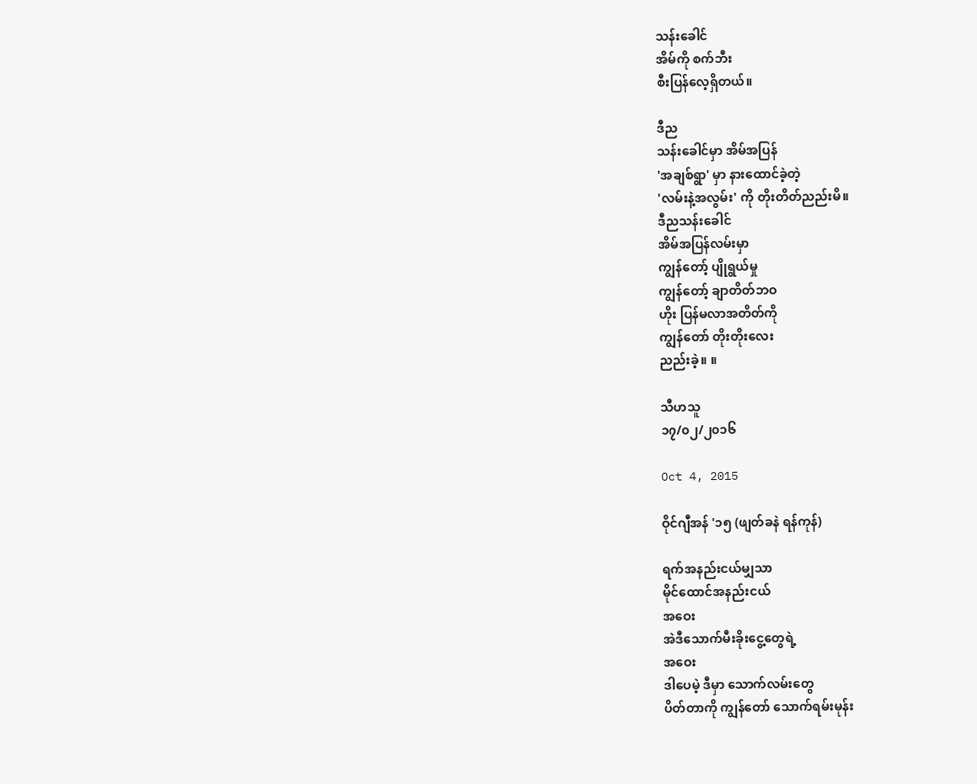သန်းခေါင်
အိမ်ကို စက်ဘီး
စီးပြန်လေ့ရှိတယ်။

ဒီည
သန်းခေါင်မှာ အိမ်အပြန်
'အချစ်ရွာ' မှာ နားထောင်ခဲ့တဲ့
'လမ်းနဲ့အလွမ်း' ကို တိုးတိတ်ညည်းမိ။
ဒီညသန်းခေါင်
အိမ်အပြန်လမ်းမှာ
ကျွန်တော့် ပျိုရွယ်မှု
ကျွန်တော့် ချာတိတ်ဘဝ
ဟိုး ပြန်မလာအတိတ်ကို
ကျွန်တော် တိုးတိုးလေး
ညည်းခဲ့။ ။

သီဟသူ
၁၇/၀၂/၂၀၁၆

Oct 4, 2015

ဝိုင်ဂျီအန် '၁၅ (ဖျတ်ခနဲ ရန်ကုန်)

ရက်အနည်းငယ်မျှသာ
မိုင်ထောင်အနည်းငယ်
အဝေး
အဲဒီသောက်မီးခိုးငွေ့တွေရဲ့
အဝေး
ဒါပေမဲ့ ဒီမှာ သောက်လမ်းတွေ
ပိတ်တာကို ကျွန်တော် သောက်ရမ်းမုန်း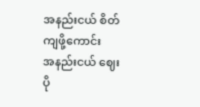အနည်းငယ် စိတ်ကျဖို့ကောင်း
အနည်းငယ် ဈေးပို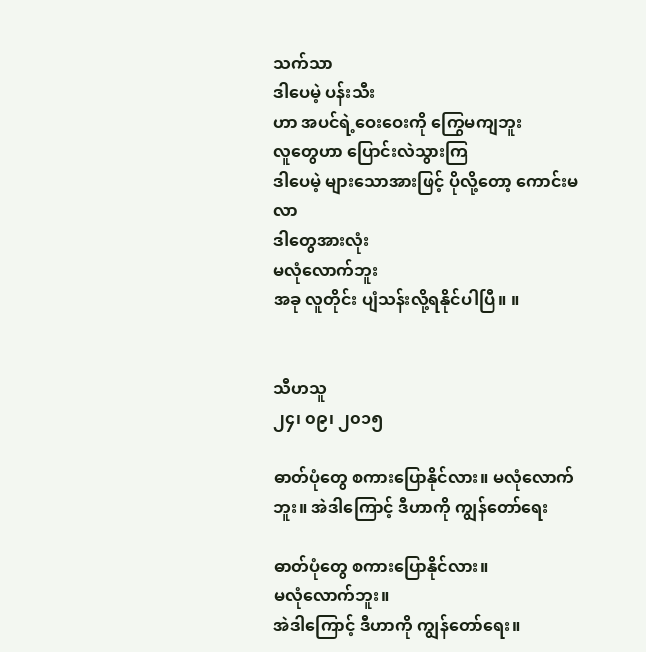သက်သာ
ဒါပေမဲ့ ပန်းသီး
ဟာ အပင်ရဲ့ဝေးဝေးကို ကြွေမကျဘူး
လူတွေဟာ ပြောင်းလဲသွားကြ
ဒါပေမဲ့ များသောအားဖြင့် ပိုလို့တော့ ကောင်းမလာ
ဒါတွေအားလုံး
မလုံလောက်ဘူး
အခု လူတိုင်း ပျံသန်းလို့ရနိုင်ပါပြီ။ ။


သီဟသူ
၂၄၊ ၀၉၊ ၂၀၁၅

ဓာတ်ပုံတွေ စကားပြောနိုင်လား။ မလုံလောက်ဘူး။ အဲဒါကြောင့် ဒီဟာကို ကျွန်တော်ရေး

ဓာတ်ပုံတွေ စကားပြောနိုင်လား။
မလုံလောက်ဘူး။
အဲဒါကြောင့် ဒီဟာကို ကျွန်တော်ရေး။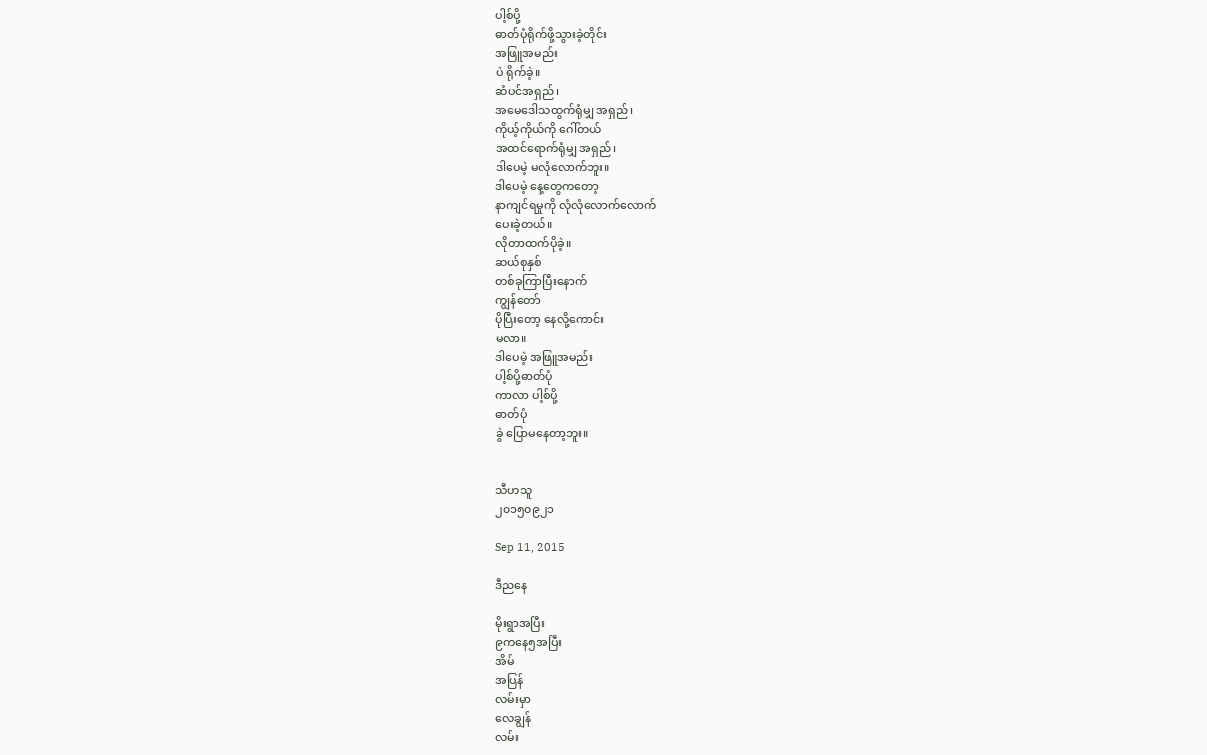ပါ့စ်ပို့
ဓာတ်ပုံရိုက်ဖို့သွားခဲ့တိုင်း
အဖြူအမည်း
ပဲ ရိုက်ခဲ့။
ဆံပင်အရှည်၊
အမေဒေါသထွက်ရုံမျှ အရှည်၊
ကိုယ့်ကိုယ်ကို ဂေါ်တယ်
အထင်ရောက်ရုံမျှ အရှည်၊
ဒါပေမဲ့ မလုံလောက်ဘူး။
ဒါပေမဲ့ နေ့တွေကတော့
နာကျင်ရမှုကို လုံလုံလောက်လောက်
ပေးခဲ့တယ်။
လိုတာထက်ပိုခဲ့။
ဆယ်စုနှစ်
တစ်ခုကြာပြီးနောက်
ကျွန်တော်
ပိုပြီးတော့ နေလို့ကောင်း
မလာ။
ဒါပေမဲ့ အဖြူအမည်း
ပါ့စ်ပို့ဓာတ်ပုံ
ကာလာ ပါ့စ်ပို့
ဓာတ်ပုံ
ခွဲ ပြောမနေတာ့ဘူး။


သီဟသူ
၂၀၁၅၀၉၂၁

Sep 11, 2015

ဒီညနေ

မိုးရွာအပြီး
၉ကနေ၅အပြီး
အိမ်
အပြန်
လမ်းမှာ
လေချွန်
လမ်း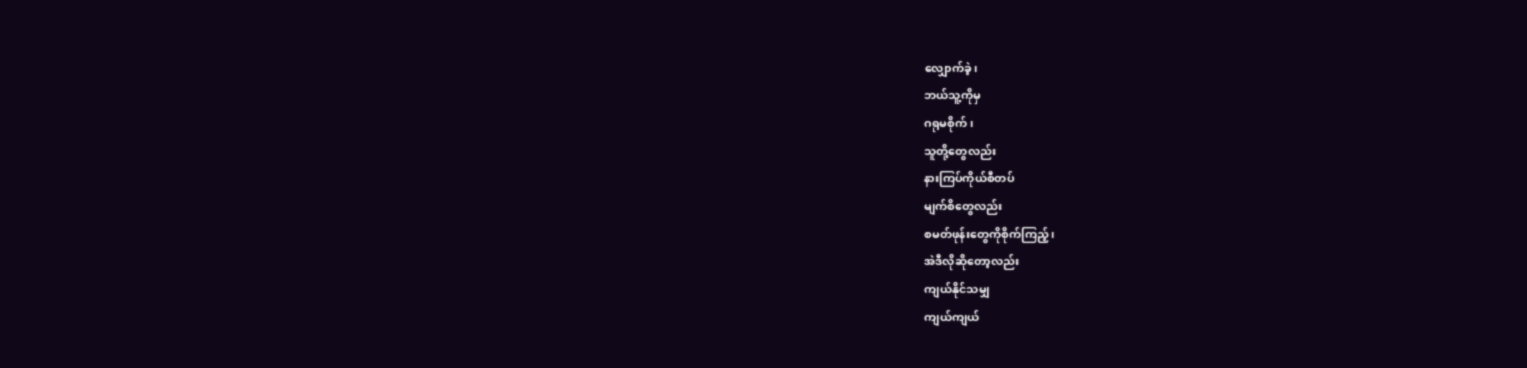လျှောက်ခဲ့၊
ဘယ်သူ့ကိုမှ
ဂရုမစိုက်၊
သူတို့တွေလည်း
နားကြပ်ကိုယ်စီတပ်
မျက်စိတွေလည်း
စမတ်ဖုန်းတွေကိုစိုက်ကြည့်၊
အဲဒီလိုဆိုတော့လည်း
ကျယ်နိုင်သမျှ
ကျယ်ကျယ်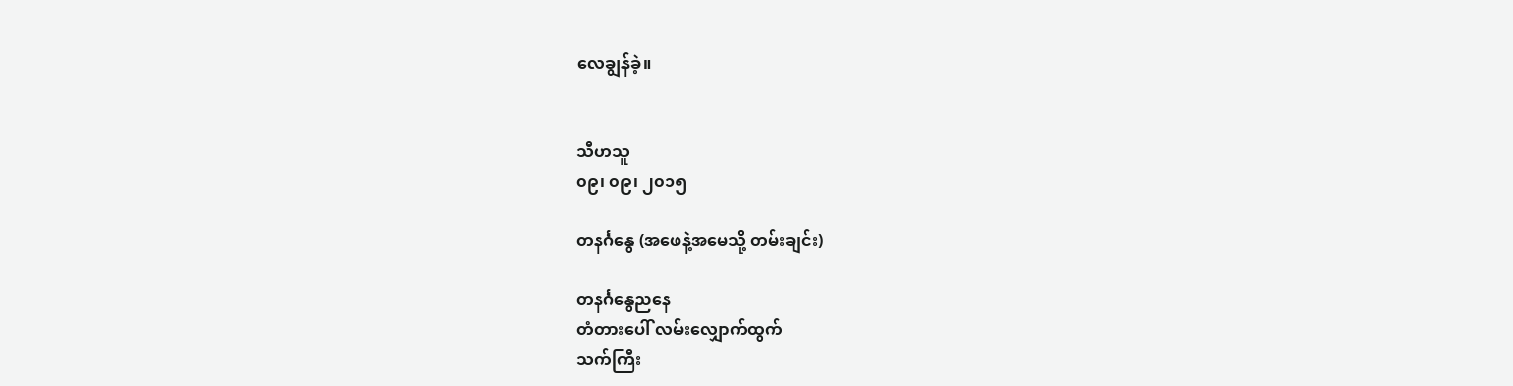လေချွန်ခဲ့။


သီဟသူ
၀၉၊ ၀၉၊ ၂၀၁၅

တနင်္ဂနွေ (အဖေနဲ့အမေသို့ တမ်းချင်း)

တနင်္ဂနွေညနေ
တံတားပေါ် လမ်းလျှောက်ထွက်
သက်ကြီး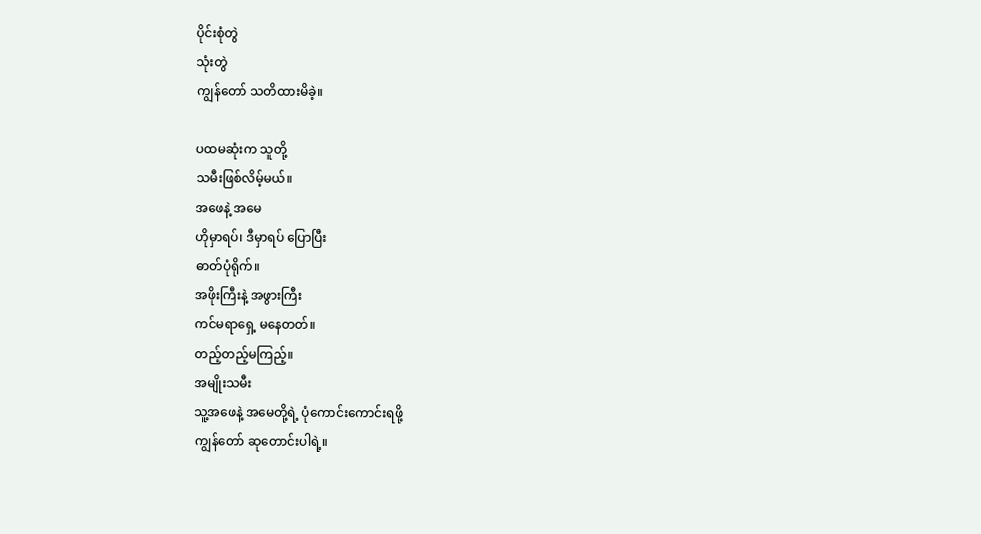ပိုင်းစုံတွဲ
သုံးတွဲ
ကျွန်တော် သတိထားမိခဲ့။

ပထမဆုံးက သူတို့
သမီးဖြစ်လိမ့်မယ်။
အဖေနဲ့ အမေ
ဟိုမှာရပ်၊ ဒီမှာရပ် ပြောပြီး
ဓာတ်ပုံရိုက်။
အဖိုးကြီးနဲ့ အဖွားကြီး
ကင်မရာရှေ့ မနေတတ်။
တည့်တည့်မကြည့်။
အမျိုးသမီး
သူ့အဖေနဲ့ အမေတို့ရဲ့ ပုံကောင်းကောင်းရဖို့
ကျွန်တော် ဆုတောင်းပါရဲ့။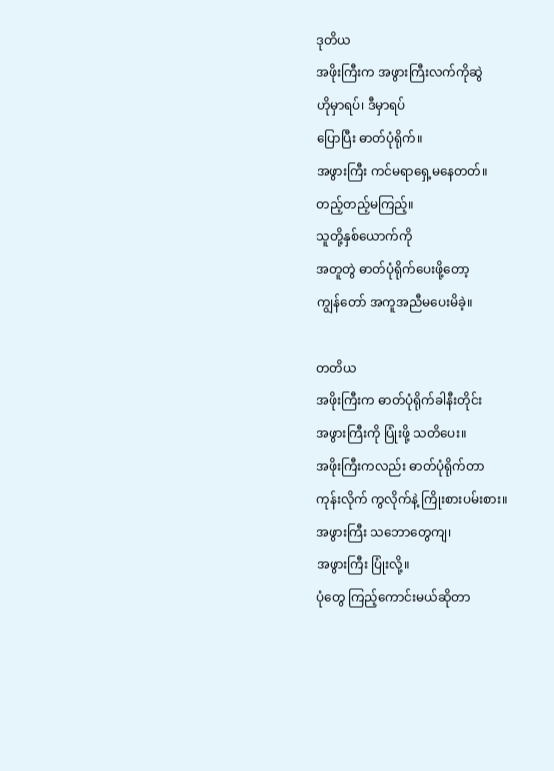ဒုတိယ
အဖိုးကြီးက အဖွားကြီးလက်ကိုဆွဲ
ဟိုမှာရပ်၊ ဒီမှာရပ်
ပြောပြီး ဓာတ်ပုံရိုက်။
အဖွားကြီး ကင်မရာရှေ့မနေတတ်။
တည့်တည့်မကြည့်။
သူတို့နှစ်ယောက်ကို
အတူတွဲ ဓာတ်ပုံရိုက်ပေးဖို့တော့
ကျွန်တော် အကူအညီမပေးမိခဲ့။

တတိယ
အဖိုးကြီးက ဓာတ်ပုံရိုက်ခါနီးတိုင်း
အဖွားကြီးကို ပြုံးဖို့ သတိပေး။
အဖိုးကြီးကလည်း ဓာတ်ပုံရိုက်တာ
ကုန်းလိုက် ကွလိုက်နဲ့ ကြိုးစားပမ်းစား။
အဖွားကြီး သဘောတွေကျ၊
အဖွားကြီး ပြုံးလို့။
ပုံတွေ ကြည့်ကောင်းမယ်ဆိုတာ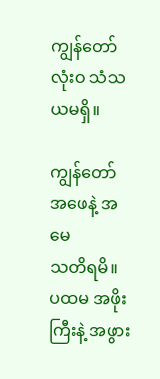ကျွန်တော် လုံးဝ သံသယမရှိ။

ကျွန်တော်
အဖေနဲ့ အမေ
သတိရမိ။
ပထမ အဖိုးကြီးနဲ့ အဖွား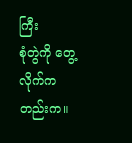ကြီး
စုံတွဲကို တွေ့လိုက်ကတည်းက။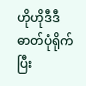ဟိုဟိုဒီဒီ
ဓာတ်ပုံရိုက်ပြီး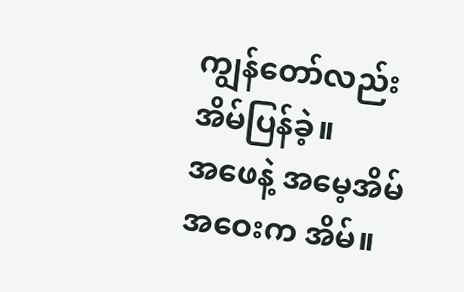ကျွန်တော်လည်း အိမ်ပြန်ခဲ့။
အဖေနဲ့ အမေ့အိမ်
အဝေးက အိမ်။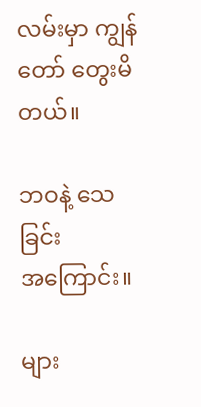လမ်းမှာ ကျွန်တော် တွေးမိတယ်။

ဘဝနဲ့ သေခြင်း
အကြောင်း။

များ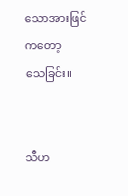သောအားဖြင်ကတော့
သေခြင်း။


သီဟ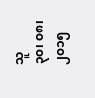သူ
၃၀၊ ၀၈၊ ၂၀၁၅